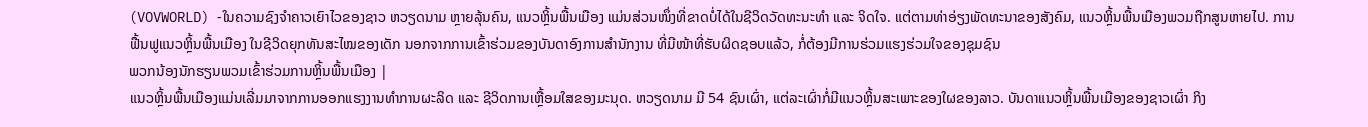(VOVWORLD) -ໃນຄວາມຊົງຈຳຄາວເຍົາໄວຂອງຊາວ ຫວຽດນາມ ຫຼາຍລຸ້ນຄົນ, ແນວຫຼິ້ນພື້ນເມືອງ ແມ່ນສ່ວນໜຶ່ງທີ່ຂາດບໍ່ໄດ້ໃນຊີວິດວັດທະນະທຳ ແລະ ຈິດໃຈ. ແຕ່ຕາມທ່າອ່ຽງພັດທະນາຂອງສັງຄົມ, ແນວຫຼິ້ນພື້ນເມືອງພວມຖືກສູນຫາຍໄປ. ການຟື້ນຟູແນວຫຼິ້ນພື້ນເມືອງ ໃນຊີວິດຍຸກທັນສະໄໝຂອງເດັກ ນອກຈາກການເຂົ້າຮ່ວມຂອງບັນດາອົງການສຳນັກງານ ທີ່ມີໜ້າທີ່ຮັບຜິດຊອບແລ້ວ, ກໍ່ຕ້ອງມີການຮ່ວມແຮງຮ່ວມໃຈຂອງຊຸມຊົນ
ພວກນ້ອງນັກຮຽນພວມເຂົ້າຮ່ວມການຫຼິ້ນພື້ນເມືອງ |
ແນວຫຼິ້ນພື້ນເມືອງແມ່ນເລີ່ມມາຈາກການອອກແຮງງານທຳການຜະລິດ ແລະ ຊີວິດການເຫຼື້ອມໃສຂອງມະນຸດ. ຫວຽດນາມ ມີ 54 ຊົນເຜົ່າ, ແຕ່ລະເຜົ່າກໍ່ມີແນວຫຼິ້ນສະເພາະຂອງໃຜຂອງລາວ. ບັນດາແນວຫຼິ້ນພື້ນເມືອງຂອງຊາວເຜົ່າ ກິງ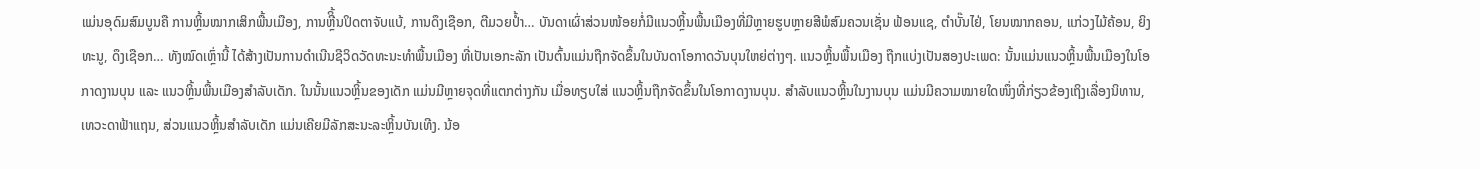ແມ່ນອຸດົມສົມບູນຄື ການຫຼິ້ນໝາກເສິກພື້ນເມືອງ, ການຫຼີິ້ນປິດຕາຈັບແບ້, ການດຶງເຊືອກ, ຕີມວຍປ້ຳ… ບັນດາເຜົ່າສ່ວນໜ້ອຍກໍ່ມີແນວຫຼິ້ນພື້ນເມືອງທີ່ມີຫຼາຍຮູບຫຼາຍສີພໍສົມຄວນເຊັ່ນ ຟ້ອນແຊ, ຕຳບັ໊ນໄຢ່, ໂຍນໝາກຄອນ, ແກ່ວງໄມ້ຄ້ອນ, ຍິງທະນູ, ດຶງເຊືອກ… ທັງໝົດເຫຼົ່ານີ້ ໄດ້ສ້າງເປັນການດຳເນີນຊີວິດວັດທະນະທຳພື້ນເມືອງ ທີ່ເປັນເອກະລັກ ເປັນຕົ້ນແມ່ນຖືກຈັດຂຶ້ນໃນບັນດາໂອກາດວັນບຸນໃຫຍ່ຕ່າງໆ. ແນວຫຼິ້ນພື້ນເມືອງ ຖືກແບ່ງເປັນສອງປະເພດ: ນັ້ນແມ່ນແນວຫຼິ້ນພື້ນເມືອງໃນໂອກາດງານບຸນ ແລະ ແນວຫຼິ້ນພື້ນເມືອງສຳລັບເດັກ. ໃນນັ້ນແນວຫຼິ້ນຂອງເດັກ ແມ່ນມີຫຼາຍຈຸດທີ່ແຕກຕ່າງກັນ ເມື່ອທຽບໃສ່ ແນວຫຼິ້ນຖືກຈັດຂຶ້ນໃນໂອກາດງານບຸນ. ສຳລັບແນວຫຼິ້ນໃນງານບຸນ ແມ່ນມີຄວາມໝາຍໃດໜຶ່ງທີ່ກ່ຽວຂ້ອງເຖິງເລື່ອງນິທານ, ເທວະດາຟ້າແຖນ, ສ່ວນແນວຫຼິ້ນສຳລັບເດັກ ແມ່ນເຄີຍມີລັກສະນະລະຫຼິ້ນບັນເທີງ. ນ້ອ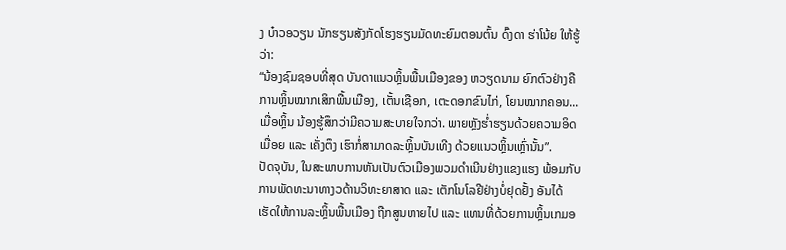ງ ບ໋າວອວຽນ ນັກຮຽນສັງກັດໂຮງຮຽນມັດທະຍົມຕອນຕົ້ນ ດົ໊ງດາ ຮ່າໂນ້ຍ ໃຫ້ຮູ້ວ່າ:
“ນ້ອງຊົມຊອບທີ່ສຸດ ບັນດາແນວຫຼິ້ນພື້ນເມືອງຂອງ ຫວຽດນາມ ຍົກຕົວຢ່າງຄື ການຫຼິ້ນໝາກເສິກພື້ນເມືອງ, ເຕັ້ນເຊືອກ, ເຕະດອກຂົນໄກ່, ໂຍນໝາກຄອນ... ເມື່ອຫຼິ້ນ ນ້ອງຮູ້ສຶກວ່າມີຄວາມສະບາຍໃຈກວ່າ. ພາຍຫຼັງຮ່ຳຮຽນດ້ວຍຄວາມອິດເມື່ອຍ ແລະ ເຄັ່ງຕຶງ ເຮົາກໍ່ສາມາດລະຫຼິ້ນບັນເທີງ ດ້ວຍແນວຫຼິ້ນເຫຼົ່ານັ້ນ”.
ປັດຈຸບັນ, ໃນສະພາບການຫັນເປັນຕົວເມືອງພວມດຳເນີນຢ່າງແຂງແຮງ ພ້ອມກັບການພັດທະນາທາງວດ້ານວິທະຍາສາດ ແລະ ເຕັກໂນໂລຢີຢ່າງບໍ່ຢຸດຢັ້ງ ອັນໄດ້ເຮັດໃຫ້ການລະຫຼິ້ນພື້ນເມືອງ ຖືກສູນຫາຍໄປ ແລະ ແທນທີ່ດ້ວຍການຫຼິ້ນເກມອ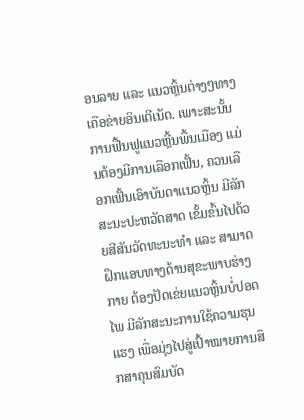ອນລາຍ ແລະ ແນວຫຼິ້ນຕ່າງໆທາງເຄືອຂ່າຍອິນເຕີເນັດ. ເພາະສະນັ້ນ ການຟື້ນຟູແນວຫຼີ້ນພື້ນເມືອງ ແມ່ນຕ້ອງມີການເລືອກເຟັ້ນ, ຄວນເລືອກເຟັ້ນເອົາບັນດາແນວຫຼິ້ນ ມີລັກສະນະປະຫວັດສາດ ເຂັ້ມຂົ້ນໄປດ້ວຍສີສັນວັດທະນະທຳ ແລະ ສາມາດຝຶກແອບທາງດ້ານສຸຂະພາບຮ່າງກາຍ ຕ້ອງປັດເຂ່ຍແນວຫຼິ້ນບໍ່ປອດໄພ ມີລັກສະນະການໃຊ້ຄວາມຮຸນແຮງ ເພື່ອມຸ່ງໄປສູ່ເປົ້າໝາຍການສຶກສາຄຸນສົມບັດ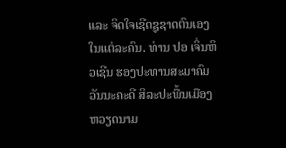ແລະ ຈິດໃຈເຊີດຊູຊາດຕົນເອງໃນແຕ່ລະຄົນ. ທ່ານ ປອ ເຈິ່ນຫິວເຊີນ ຮອງປະທານສະມາຄົມວັນນະຄະດີ ສິລະປະພື້ນເມືອງ ຫວຽດນາມ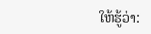ໃຫ້ຮູ້ວ່າ: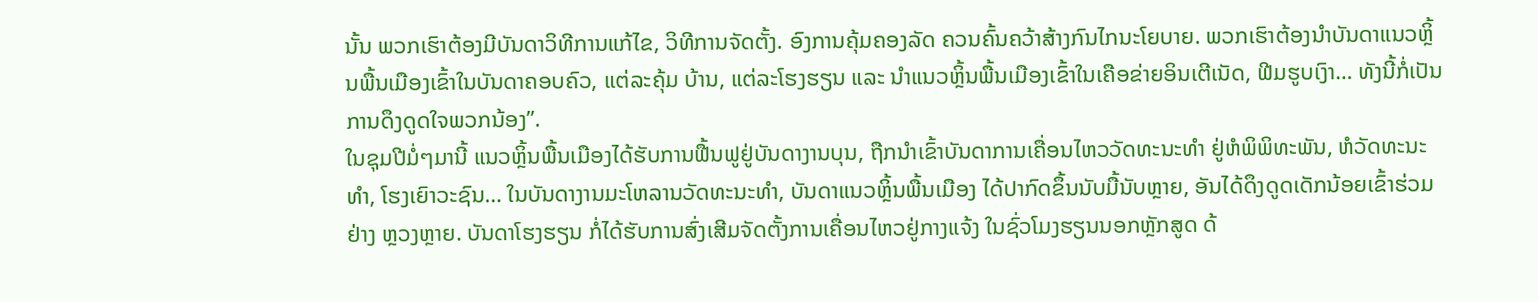ນັ້ນ ພວກເຮົາຕ້ອງມີບັນດາວິທີການແກ້ໄຂ, ວິທີການຈັດຕັ້ງ. ອົງການຄຸ້ມຄອງລັດ ຄວນຄົ້ນຄວ້າສ້າງກົນໄກນະໂຍບາຍ. ພວກເຮົາຕ້ອງນຳບັນດາແນວຫຼິ້ນພື້ນເມືອງເຂົ້າໃນບັນດາຄອບຄົວ, ແຕ່ລະຄຸ້ມ ບ້ານ, ແຕ່ລະໂຮງຮຽນ ແລະ ນຳແນວຫຼິ້ນພື້ນເມືອງເຂົ້າໃນເຄືອຂ່າຍອິນເຕີເນັດ, ຟີມຮູບເງົາ… ທັງນີ້ກໍ່ເປັນການດຶງດູດໃຈພວກນ້ອງ”.
ໃນຊຸມປີມໍ່ໆມານີ້ ແນວຫຼິ້ນພື້ນເມືອງໄດ້ຮັບການຟື້ນຟູຢູ່ບັນດາງານບຸນ, ຖືກນຳເຂົ້າບັນດາການເຄື່ອນໄຫວວັດທະນະທຳ ຢູ່ຫໍພິພິທະພັນ, ຫໍວັດທະນະທຳ, ໂຮງເຍົາວະຊົນ… ໃນບັນດາງານມະໂຫລານວັດທະນະທຳ, ບັນດາແນວຫຼິ້ນພື້ນເມືອງ ໄດ້ປາກົດຂຶ້ນນັບມື້ນັບຫຼາຍ, ອັນໄດ້ດຶງດູດເດັກນ້ອຍເຂົ້າຮ່ວມ ຢ່າງ ຫຼວງຫຼາຍ. ບັນດາໂຮງຮຽນ ກໍ່ໄດ້ຮັບການສົ່ງເສີມຈັດຕັ້ງການເຄື່ອນໄຫວຢູ່ກາງແຈ້ງ ໃນຊົ່ວໂມງຮຽນນອກຫຼັກສູດ ດ້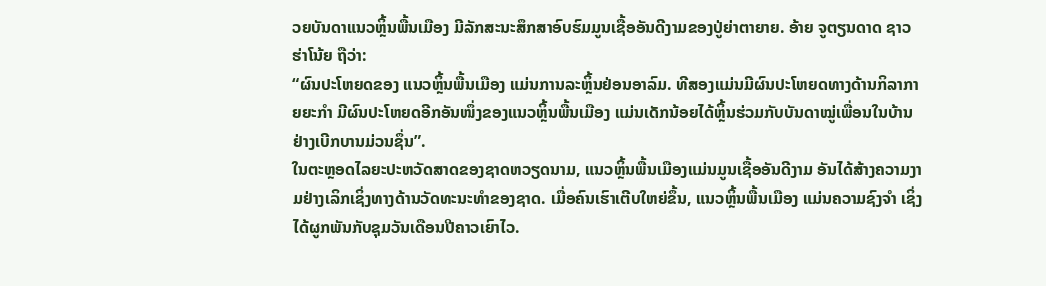ວຍບັນດາແນວຫຼິ້ນພື້ນເມືອງ ມີລັກສະນະສຶກສາອົບຮົມມູນເຊື້ອອັນດີງາມຂອງປູ່ຍ່າຕາຍາຍ. ອ້າຍ ຈູຕຽນດາດ ຊາວຮ່າໂນ້ຍ ຖືວ່າ:
“ຜົນປະໂຫຍດຂອງ ແນວຫຼິ້ນພື້ນເມືອງ ແມ່ນການລະຫຼິ້ນຢ່ອນອາລົມ. ທີສອງແມ່ນມີຜົນປະໂຫຍດທາງດ້ານກິລາກາຍຍະກຳ ມີຜົນປະໂຫຍດອີກອັນໜຶ່ງຂອງແນວຫຼິ້ນພື້ນເມືອງ ແມ່ນເດັກນ້ອຍໄດ້ຫຼິ້ນຮ່ວມກັບບັນດາໝູ່ເພື່ອນໃນບ້ານ ຢ່າງເບີກບານມ່ວນຊຶ່ນ”.
ໃນຕະຫຼອດໄລຍະປະຫວັດສາດຂອງຊາດຫວຽດນາມ, ແນວຫຼິ້ນພື້ນເມືອງແມ່ນມູນເຊື້ອອັນດີງາມ ອັນໄດ້ສ້າງຄວາມງາມຢ່າງເລິກເຊິ່ງທາງດ້ານວັດທະນະທຳຂອງຊາດ. ເມື່ອຄົນເຮົາເຕີບໃຫຍ່ຂຶ້ນ, ແນວຫຼິ້ນພື້ນເມືອງ ແມ່ນຄວາມຊົງຈຳ ເຊິ່ງໄດ້ຜູກພັນກັບຊຸມວັນເດືອນປີຄາວເຍົາໄວ.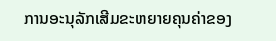ການອະນຸລັກເສີມຂະຫຍາຍຄຸນຄ່າຂອງ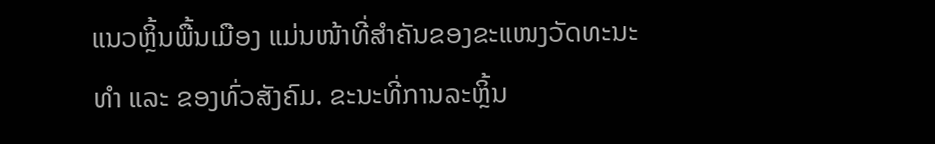ແນວຫຼິ້ນພື້ນເມືອງ ແມ່ນໜ້າທີ່ສຳຄັນຂອງຂະແໜງວັດທະນະທຳ ແລະ ຂອງທົ່ວສັງຄົມ. ຂະນະທີ່ການລະຫຼິ້ນ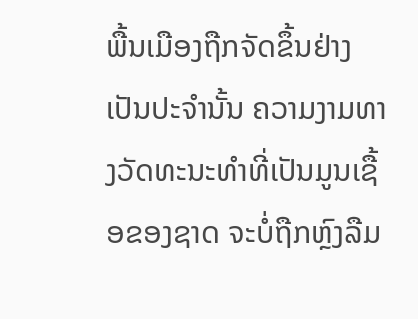ພື້ນເມືອງຖືກຈັດຂຶ້ນຢ່າງເປັນປະຈຳນັ້ນ ຄວາມງາມທາງວັດທະນະທຳທີ່ເປັນມູນເຊື້ອຂອງຊາດ ຈະບໍ່ຖືກຫຼົງລືມ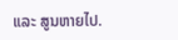ແລະ ສູນຫາຍໄປ.